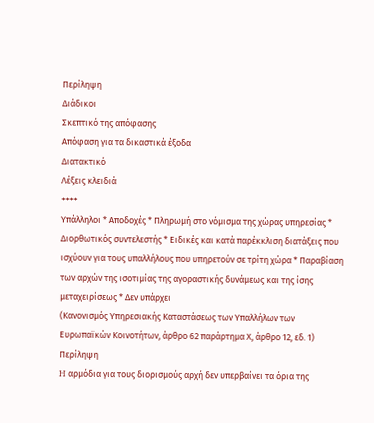Περίληψη
Διάδικοι
Σκεπτικό της απόφασης
Απόφαση για τα δικαστικά έξοδα
Διατακτικό
Λέξεις κλειδιά
++++
Υπάλληλοι * Αποδοχές * Πληρωμή στο νόμισμα της χώρας υπηρεσίας * Διορθωτικός συντελεστής * Ειδικές και κατά παρέκκλιση διατάξεις που ισχύουν για τους υπαλλήλους που υπηρετούν σε τρίτη χώρα * Παραβίαση των αρχών της ισοτιμίας της αγοραστικής δυνάμεως και της ίσης μεταχειρίσεως * Δεν υπάρχει
(Κανονισμός Υπηρεσιακής Καταστάσεως των Υπαλλήλων των Ευρωπαϊκών Κοινοτήτων, άρθρο 62 παράρτημα Χ, άρθρο 12, εδ. 1)
Περίληψη
H αρμόδια για τους διορισμούς αρχή δεν υπερβαίνει τα όρια της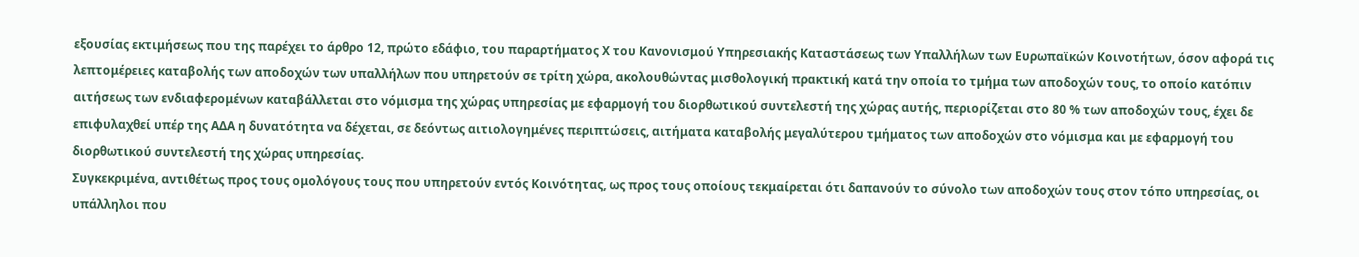εξουσίας εκτιμήσεως που της παρέχει το άρθρο 12, πρώτο εδάφιο, του παραρτήματος Χ του Κανονισμού Υπηρεσιακής Καταστάσεως των Υπαλλήλων των Ευρωπαϊκών Κοινοτήτων, όσον αφορά τις λεπτομέρειες καταβολής των αποδοχών των υπαλλήλων που υπηρετούν σε τρίτη χώρα, ακολουθώντας μισθολογική πρακτική κατά την οποία το τμήμα των αποδοχών τους, το οποίο κατόπιν αιτήσεως των ενδιαφερομένων καταβάλλεται στο νόμισμα της χώρας υπηρεσίας με εφαρμογή του διορθωτικού συντελεστή της χώρας αυτής, περιορίζεται στο 80 % των αποδοχών τους, έχει δε επιφυλαχθεί υπέρ της ΑΔΑ η δυνατότητα να δέχεται, σε δεόντως αιτιολογημένες περιπτώσεις, αιτήματα καταβολής μεγαλύτερου τμήματος των αποδοχών στο νόμισμα και με εφαρμογή του διορθωτικού συντελεστή της χώρας υπηρεσίας.
Συγκεκριμένα, αντιθέτως προς τους ομολόγους τους που υπηρετούν εντός Κοινότητας, ως προς τους οποίους τεκμαίρεται ότι δαπανούν το σύνολο των αποδοχών τους στον τόπο υπηρεσίας, οι υπάλληλοι που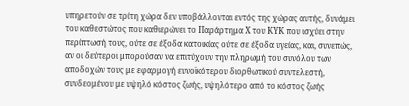υπηρετούν σε τρίτη χώρα δεν υποβάλλονται εντός της χώρας αυτής, δυνάμει του καθεστώτος που καθιερώνει το Παράρτημα Χ του ΚΥΚ που ισχύει στην περίπτωσή τους, ούτε σε έξοδα κατοικίας ούτε σε έξοδα υγείας, και, συνεπώς, αν οι δεύτεροι μπορούσαν να επιτύχουν την πληρωμή του συνόλου των αποδοχών τους με εφαρμογή ευνοϊκότερου διορθωτικού συντελεστή, συνδεομένου με υψηλό κόστος ζωής, υψηλότερο από το κόστος ζωής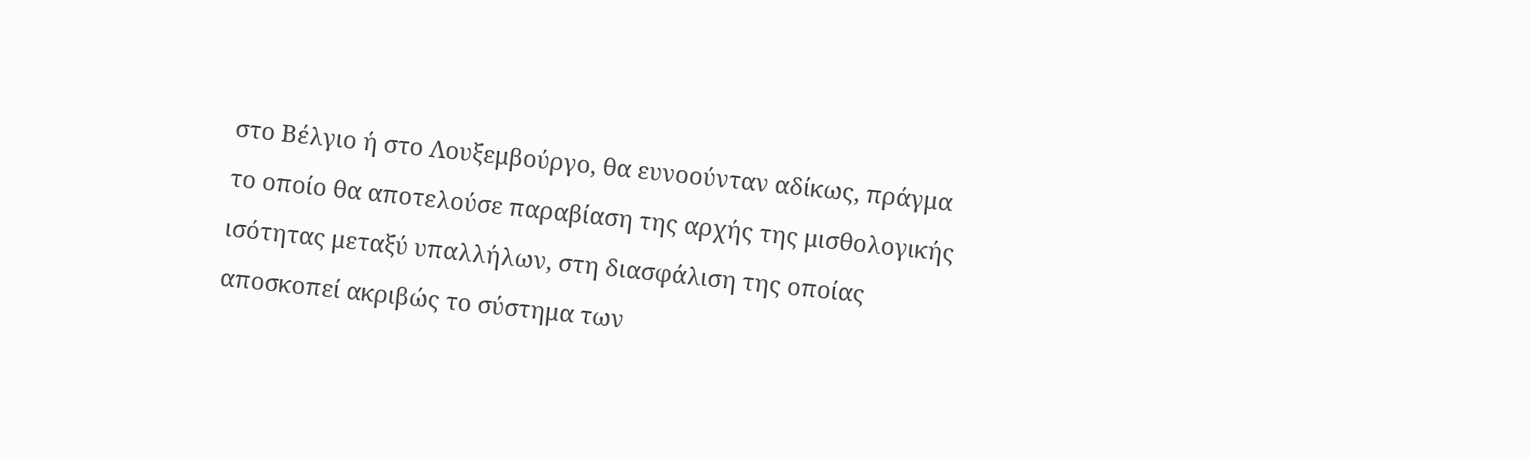στο Βέλγιο ή στο Λουξεμβούργο, θα ευνοούνταν αδίκως, πράγμα το οποίο θα αποτελούσε παραβίαση της αρχής της μισθολογικής ισότητας μεταξύ υπαλλήλων, στη διασφάλιση της οποίας αποσκοπεί ακριβώς το σύστημα των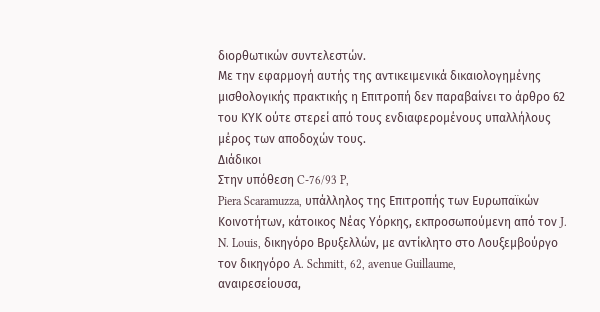διορθωτικών συντελεστών.
Με την εφαρμογή αυτής της αντικειμενικά δικαιολογημένης μισθολογικής πρακτικής η Επιτροπή δεν παραβαίνει το άρθρο 62 του ΚΥΚ ούτε στερεί από τους ενδιαφερομένους υπαλλήλους μέρος των αποδοχών τους.
Διάδικοι
Στην υπόθεση C-76/93 P,
Piera Scaramuzza, υπάλληλος της Επιτροπής των Ευρωπαϊκών Κοινοτήτων, κάτοικος Νέας Υόρκης, εκπροσωπούμενη από τον J. N. Louis, δικηγόρο Βρυξελλών, με αντίκλητο στο Λουξεμβούργο τον δικηγόρο A. Schmitt, 62, avenue Guillaume,
αναιρεσείουσα,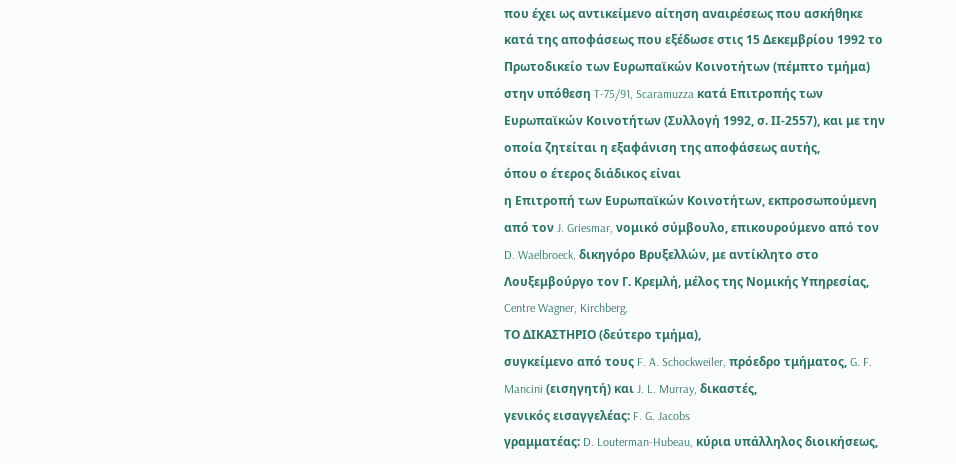που έχει ως αντικείμενο αίτηση αναιρέσεως που ασκήθηκε κατά της αποφάσεως που εξέδωσε στις 15 Δεκεμβρίου 1992 το Πρωτοδικείο των Ευρωπαϊκών Κοινοτήτων (πέμπτο τμήμα) στην υπόθεση T-75/91, Scaramuzza κατά Επιτροπής των Ευρωπαϊκών Κοινοτήτων (Συλλογή 1992, σ. ΙΙ-2557), και με την οποία ζητείται η εξαφάνιση της αποφάσεως αυτής,
όπου ο έτερος διάδικος είναι
η Επιτροπή των Ευρωπαϊκών Κοινοτήτων, εκπροσωπούμενη από τον J. Griesmar, νομικό σύμβουλο, επικουρούμενο από τον D. Waelbroeck, δικηγόρο Βρυξελλών, με αντίκλητο στο Λουξεμβούργο τον Γ. Κρεμλή, μέλος της Νομικής Υπηρεσίας, Centre Wagner, Kirchberg,
ΤΟ ΔΙΚΑΣΤΗΡΙΟ (δεύτερο τμήμα),
συγκείμενο από τους F. A. Schockweiler, πρόεδρο τμήματος, G. F. Mancini (εισηγητή) και J. L. Murray, δικαστές,
γενικός εισαγγελέας: F. G. Jacobs
γραμματέας: D. Louterman-Hubeau, κύρια υπάλληλος διοικήσεως,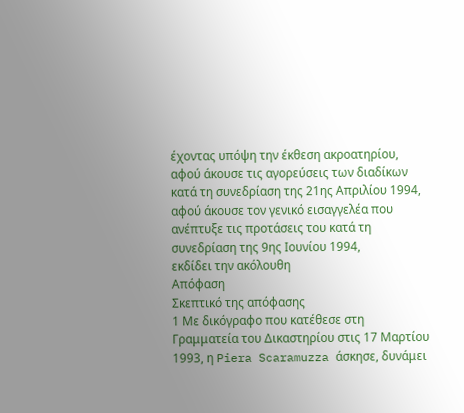έχοντας υπόψη την έκθεση ακροατηρίου,
αφού άκουσε τις αγορεύσεις των διαδίκων κατά τη συνεδρίαση της 21ης Απριλίου 1994,
αφού άκουσε τον γενικό εισαγγελέα που ανέπτυξε τις προτάσεις του κατά τη συνεδρίαση της 9ης Ιουνίου 1994,
εκδίδει την ακόλουθη
Απόφαση
Σκεπτικό της απόφασης
1 Με δικόγραφο που κατέθεσε στη Γραμματεία του Δικαστηρίου στις 17 Μαρτίου 1993, η Piera Scaramuzza άσκησε, δυνάμει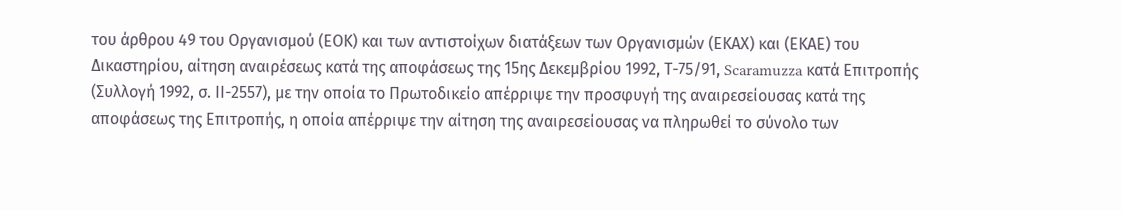του άρθρου 49 του Οργανισμού (ΕΟΚ) και των αντιστοίχων διατάξεων των Οργανισμών (ΕΚΑΧ) και (ΕΚΑΕ) του Δικαστηρίου, αίτηση αναιρέσεως κατά της αποφάσεως της 15ης Δεκεμβρίου 1992, Τ-75/91, Scaramuzza κατά Επιτροπής (Συλλογή 1992, σ. ΙΙ-2557), με την οποία το Πρωτοδικείο απέρριψε την προσφυγή της αναιρεσείουσας κατά της αποφάσεως της Επιτροπής, η οποία απέρριψε την αίτηση της αναιρεσείουσας να πληρωθεί το σύνολο των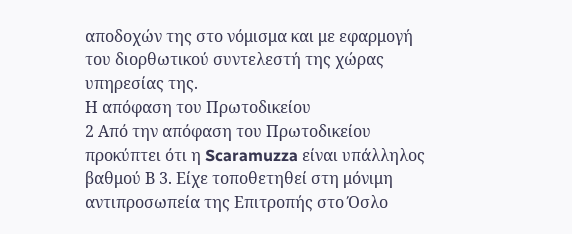αποδοχών της στο νόμισμα και με εφαρμογή του διορθωτικού συντελεστή της χώρας υπηρεσίας της.
Η απόφαση του Πρωτοδικείου
2 Από την απόφαση του Πρωτοδικείου προκύπτει ότι η Scaramuzza είναι υπάλληλος βαθμού Β 3. Είχε τοποθετηθεί στη μόνιμη αντιπροσωπεία της Επιτροπής στο Όσλο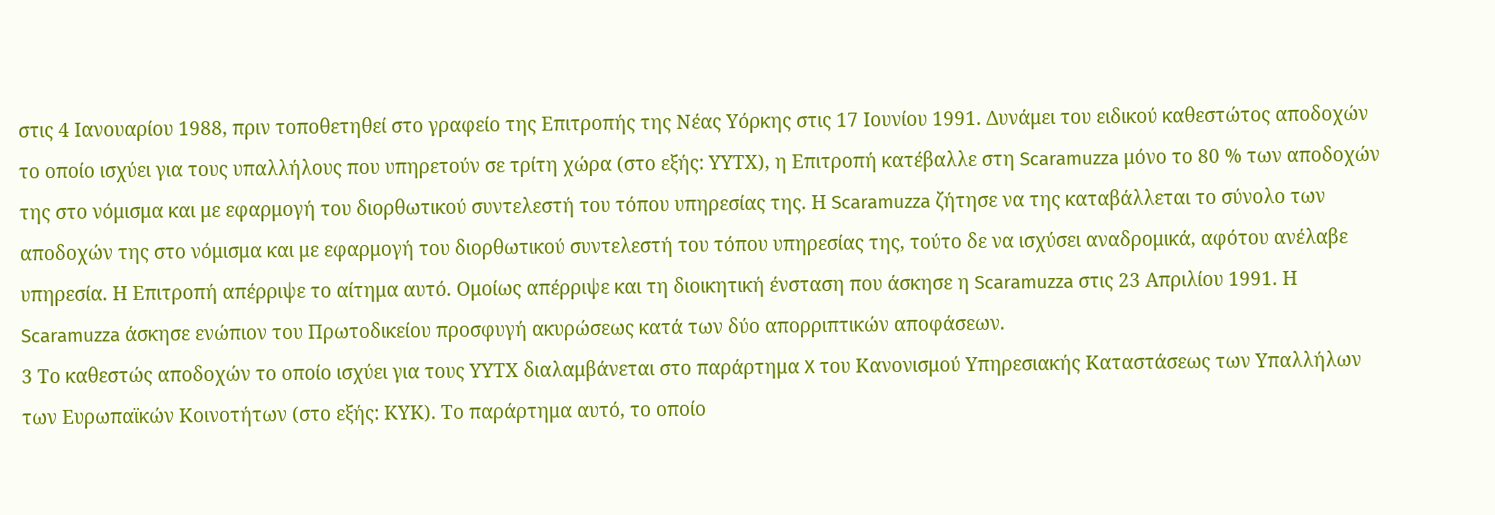στις 4 Ιανουαρίου 1988, πριν τοποθετηθεί στο γραφείο της Επιτροπής της Νέας Υόρκης στις 17 Ιουνίου 1991. Δυνάμει του ειδικού καθεστώτος αποδοχών το οποίο ισχύει για τους υπαλλήλους που υπηρετούν σε τρίτη χώρα (στο εξής: ΥΥΤΧ), η Επιτροπή κατέβαλλε στη Scaramuzza μόνο το 80 % των αποδοχών της στο νόμισμα και με εφαρμογή του διορθωτικού συντελεστή του τόπου υπηρεσίας της. Η Scaramuzza ζήτησε να της καταβάλλεται το σύνολο των αποδοχών της στο νόμισμα και με εφαρμογή του διορθωτικού συντελεστή του τόπου υπηρεσίας της, τούτο δε να ισχύσει αναδρομικά, αφότου ανέλαβε υπηρεσία. Η Επιτροπή απέρριψε το αίτημα αυτό. Ομοίως απέρριψε και τη διοικητική ένσταση που άσκησε η Scaramuzza στις 23 Απριλίου 1991. Η Scaramuzza άσκησε ενώπιον του Πρωτοδικείου προσφυγή ακυρώσεως κατά των δύο απορριπτικών αποφάσεων.
3 Το καθεστώς αποδοχών το οποίο ισχύει για τους ΥΥΤΧ διαλαμβάνεται στο παράρτημα X του Κανονισμού Υπηρεσιακής Καταστάσεως των Υπαλλήλων των Ευρωπαϊκών Κοινοτήτων (στο εξής: ΚΥΚ). Το παράρτημα αυτό, το οποίο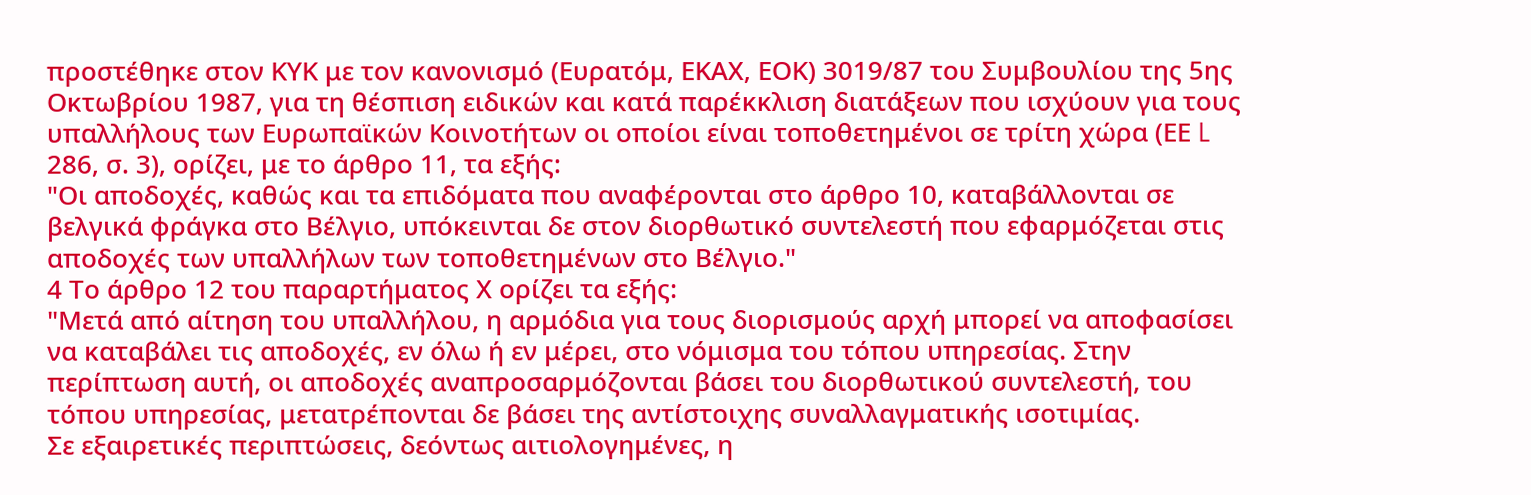προστέθηκε στον ΚΥΚ με τον κανονισμό (Ευρατόμ, ΕΚΑΧ, ΕΟΚ) 3019/87 του Συμβουλίου της 5ης Οκτωβρίου 1987, για τη θέσπιση ειδικών και κατά παρέκκλιση διατάξεων που ισχύουν για τους υπαλλήλους των Ευρωπαϊκών Κοινοτήτων οι οποίοι είναι τοποθετημένοι σε τρίτη χώρα (ΕΕ L 286, σ. 3), ορίζει, με το άρθρο 11, τα εξής:
"Οι αποδοχές, καθώς και τα επιδόματα που αναφέρονται στο άρθρο 10, καταβάλλονται σε βελγικά φράγκα στο Βέλγιο, υπόκεινται δε στον διορθωτικό συντελεστή που εφαρμόζεται στις αποδοχές των υπαλλήλων των τοποθετημένων στο Βέλγιο."
4 Το άρθρο 12 του παραρτήματος Χ ορίζει τα εξής:
"Μετά από αίτηση του υπαλλήλου, η αρμόδια για τους διορισμούς αρχή μπορεί να αποφασίσει να καταβάλει τις αποδοχές, εν όλω ή εν μέρει, στο νόμισμα του τόπου υπηρεσίας. Στην περίπτωση αυτή, οι αποδοχές αναπροσαρμόζονται βάσει του διορθωτικού συντελεστή, του τόπου υπηρεσίας, μετατρέπονται δε βάσει της αντίστοιχης συναλλαγματικής ισοτιμίας.
Σε εξαιρετικές περιπτώσεις, δεόντως αιτιολογημένες, η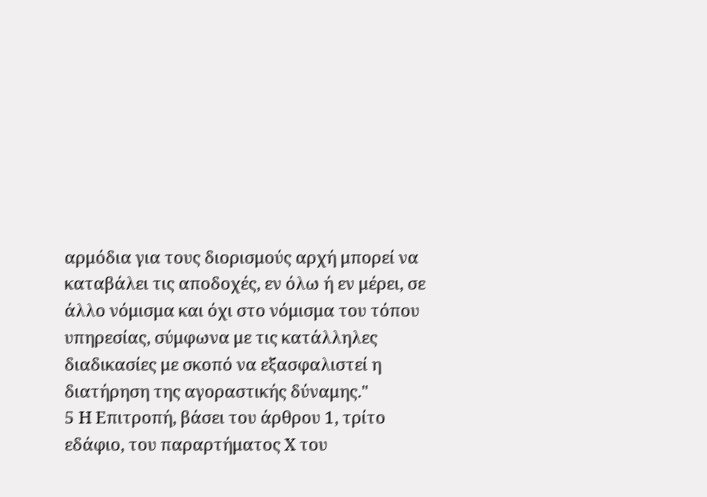αρμόδια για τους διορισμούς αρχή μπορεί να καταβάλει τις αποδοχές, εν όλω ή εν μέρει, σε άλλο νόμισμα και όχι στο νόμισμα του τόπου υπηρεσίας, σύμφωνα με τις κατάλληλες διαδικασίες με σκοπό να εξασφαλιστεί η διατήρηση της αγοραστικής δύναμης."
5 Η Επιτροπή, βάσει του άρθρου 1, τρίτο εδάφιο, του παραρτήματος Χ του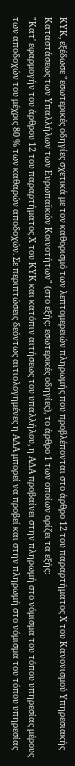ΚΥΚ, εξέδωσε "εσωτερικές οδηγίες σχετικά με τον καθορισμό των λεπτομερειών πληρωμής που προβλέπονται στο άρθρο 12 του παραρτήματος Χ του Κανονισμού Υπηρεσιακής Καταστάσεως των Υπαλλήλων των Ευρωπαϊκών Κοινοτήτων" (στο εξής: εσωτερικές οδηγίες), το άρθρο 1 των οποίων ορίζει τα εξής:
"Κατ' εφαρμογήν του άρθρου 12 του παραρτήματος Χ του ΚΥΚ και κατόπιν αιτήσεως του υπαλλήλου, η ΑΔΑ προβαίνει στην πληρωμή στο νόμισμα του τόπου υπηρεσίας μέρους των αποδοχών του μέχρις 80 % των καθαρών αποδοχών. Σε περιπτώσεις δεόντως αιτιολογημένες η ΑΔΑ μπορεί να προβεί και στην πληρωμή στο νόμισμα του τόπου υπηρεσίας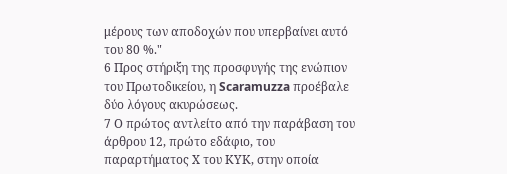μέρους των αποδοχών που υπερβαίνει αυτό του 80 %."
6 Προς στήριξη της προσφυγής της ενώπιον του Πρωτοδικείου, η Scaramuzza προέβαλε δύο λόγους ακυρώσεως.
7 Ο πρώτος αντλείτο από την παράβαση του άρθρου 12, πρώτο εδάφιο, του παραρτήματος Χ του ΚΥΚ, στην οποία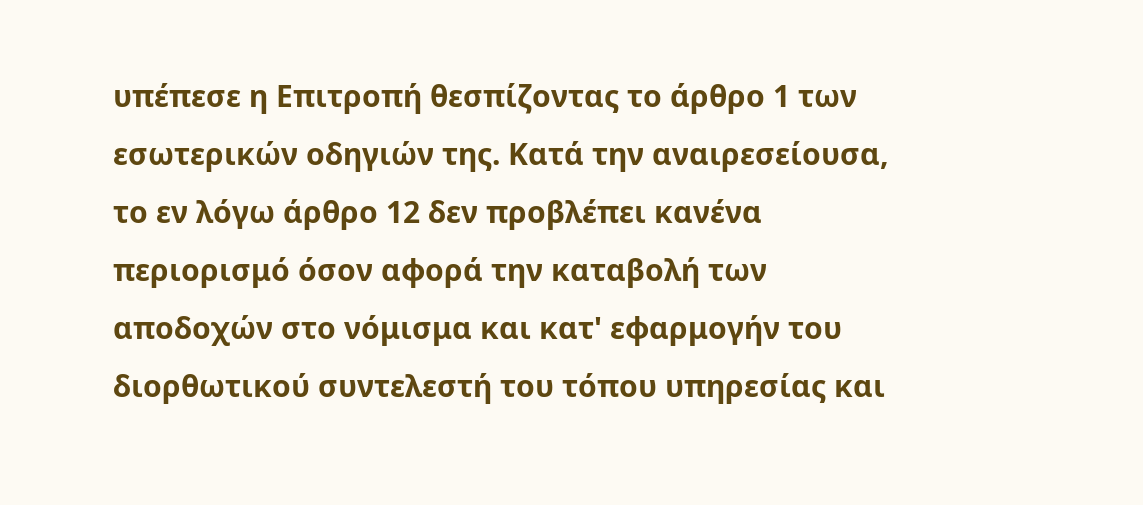υπέπεσε η Επιτροπή θεσπίζοντας το άρθρο 1 των εσωτερικών οδηγιών της. Κατά την αναιρεσείουσα, το εν λόγω άρθρο 12 δεν προβλέπει κανένα περιορισμό όσον αφορά την καταβολή των αποδοχών στο νόμισμα και κατ' εφαρμογήν του διορθωτικού συντελεστή του τόπου υπηρεσίας και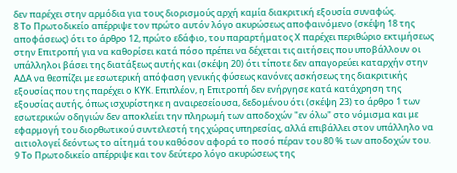δεν παρέχει στην αρμόδια για τους διορισμούς αρχή καμία διακριτική εξουσία συναφώς.
8 Το Πρωτοδικείο απέρριψε τον πρώτο αυτόν λόγο ακυρώσεως αποφαινόμενο (σκέψη 18 της αποφάσεως) ότι το άρθρο 12, πρώτο εδάφιο, του παραρτήματος Χ παρέχει περιθώριο εκτιμήσεως στην Επιτροπή για να καθορίσει κατά πόσο πρέπει να δέχεται τις αιτήσεις που υποβάλλουν οι υπάλληλοι βάσει της διατάξεως αυτής και (σκέψη 20) ότι τίποτε δεν απαγορεύει καταρχήν στην ΑΔΑ να θεσπίζει με εσωτερική απόφαση γενικής φύσεως κανόνες ασκήσεως της διακριτικής εξουσίας που της παρέχει ο ΚΥΚ. Επιπλέον, η Επιτροπή δεν ενήργησε κατά κατάχρηση της εξουσίας αυτής, όπως ισχυρίστηκε η αναιρεσείουσα, δεδομένου ότι (σκέψη 23) το άρθρο 1 των εσωτερικών οδηγιών δεν αποκλείει την πληρωμή των αποδοχών "εν όλω" στο νόμισμα και με εφαρμογή του διορθωτικού συντελεστή της χώρας υπηρεσίας, αλλά επιβάλλει στον υπάλληλο να αιτιολογεί δεόντως το αίτημά του καθόσον αφορά το ποσό πέραν του 80 % των αποδοχών του.
9 Το Πρωτοδικείο απέρριψε και τον δεύτερο λόγο ακυρώσεως της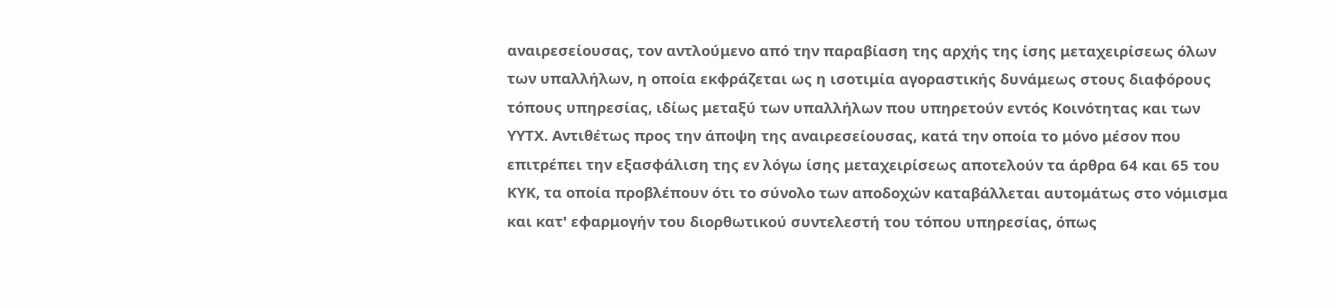αναιρεσείουσας, τον αντλούμενο από την παραβίαση της αρχής της ίσης μεταχειρίσεως όλων των υπαλλήλων, η οποία εκφράζεται ως η ισοτιμία αγοραστικής δυνάμεως στους διαφόρους τόπους υπηρεσίας, ιδίως μεταξύ των υπαλλήλων που υπηρετούν εντός Κοινότητας και των ΥΥΤΧ. Αντιθέτως προς την άποψη της αναιρεσείουσας, κατά την οποία το μόνο μέσον που επιτρέπει την εξασφάλιση της εν λόγω ίσης μεταχειρίσεως αποτελούν τα άρθρα 64 και 65 του ΚΥΚ, τα οποία προβλέπουν ότι το σύνολο των αποδοχών καταβάλλεται αυτομάτως στο νόμισμα και κατ' εφαρμογήν του διορθωτικού συντελεστή του τόπου υπηρεσίας, όπως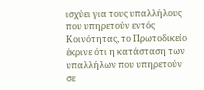ισχύει για τους υπαλλήλους που υπηρετούν εντός Κοινότητας, το Πρωτοδικείο έκρινε ότι η κατάσταση των υπαλλήλων που υπηρετούν σε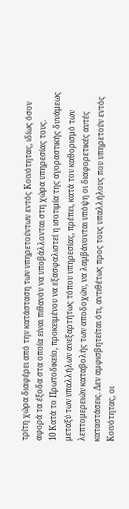τρίτη χώρα διαφέρει από την κατάσταση των υπηρετούντων εντός Κοινότητας, ιδίως όσον αφορά τα έξοδα στα οποία είναι πιθανόν να υποβάλλονται στη χώρα υπηρεσίας τους.
10 Κατά το Πρωτοδικείο, προκειμένου να εξασφαλιστεί η ισοτιμία της αγοραστικής δυνάμεως μεταξύ των υπαλλήλων ανεξαρτήτως τόπου υπηρεσίας, πρέπει, κατά τον καθορισμό των λεπτομερειών καταβολής των αποδοχών, να λαμβάνονται υπόψη οι διαφορετικές αυτές καταστάσεις. Δεν αμφισβητείται ότι, αντιθέτως προς τους υπαλλήλους που υπηρετούν εντός Κοινότητας, οι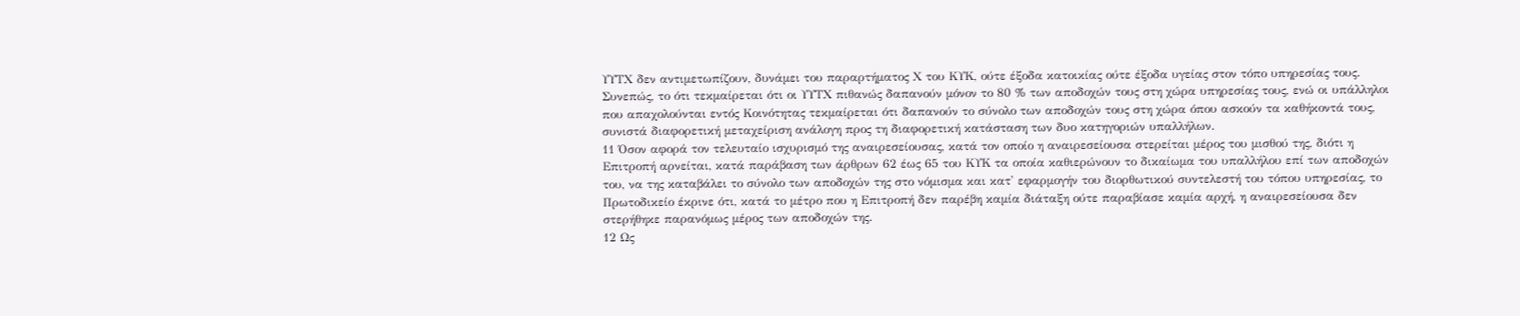ΥΥΤΧ δεν αντιμετωπίζουν, δυνάμει του παραρτήματος Χ του ΚΥΚ, ούτε έξοδα κατοικίας ούτε έξοδα υγείας στον τόπο υπηρεσίας τους. Συνεπώς, το ότι τεκμαίρεται ότι οι ΥΥΤΧ πιθανώς δαπανούν μόνον το 80 % των αποδοχών τους στη χώρα υπηρεσίας τους, ενώ οι υπάλληλοι που απαχολούνται εντός Κοινότητας τεκμαίρεται ότι δαπανούν το σύνολο των αποδοχών τους στη χώρα όπου ασκούν τα καθήκοντά τους, συνιστά διαφορετική μεταχείριση ανάλογη προς τη διαφορετική κατάσταση των δυο κατηγοριών υπαλλήλων.
11 Όσον αφορά τον τελευταίο ισχυρισμό της αναιρεσείουσας, κατά τον οποίο η αναιρεσείουσα στερείται μέρος του μισθού της, διότι η Επιτροπή αρνείται, κατά παράβαση των άρθρων 62 έως 65 του ΚΥΚ τα οποία καθιερώνουν το δικαίωμα του υπαλλήλου επί των αποδοχών του, να της καταβάλει το σύνολο των αποδοχών της στο νόμισμα και κατ' εφαρμογήν του διορθωτικού συντελεστή του τόπου υπηρεσίας, το Πρωτοδικείο έκρινε ότι, κατά το μέτρο που η Επιτροπή δεν παρέβη καμία διάταξη ούτε παραβίασε καμία αρχή, η αναιρεσείουσα δεν στερήθηκε παρανόμως μέρος των αποδοχών της.
12 Ως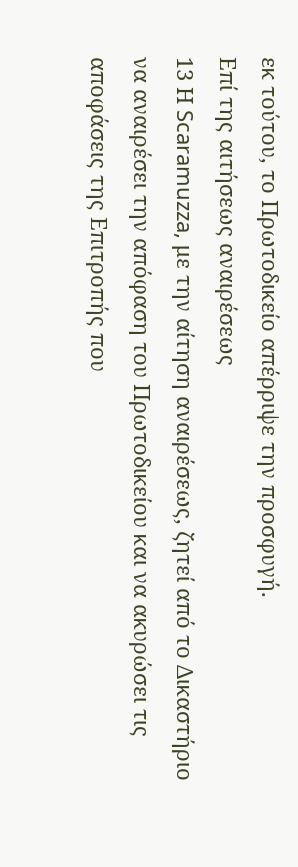εκ τούτου, το Πρωτοδικείο απέρριψε την προσφυγή.
Επί της αιτήσεως αναιρέσεως
13 Η Scaramuzza, με την αίτηση αναιρέσεως, ζητεί από το Δικαστήριο να αναιρέσει την απόφαση του Πρωτοδικείου και να ακυρώσει τις αποφάσεις της Επιτροπής που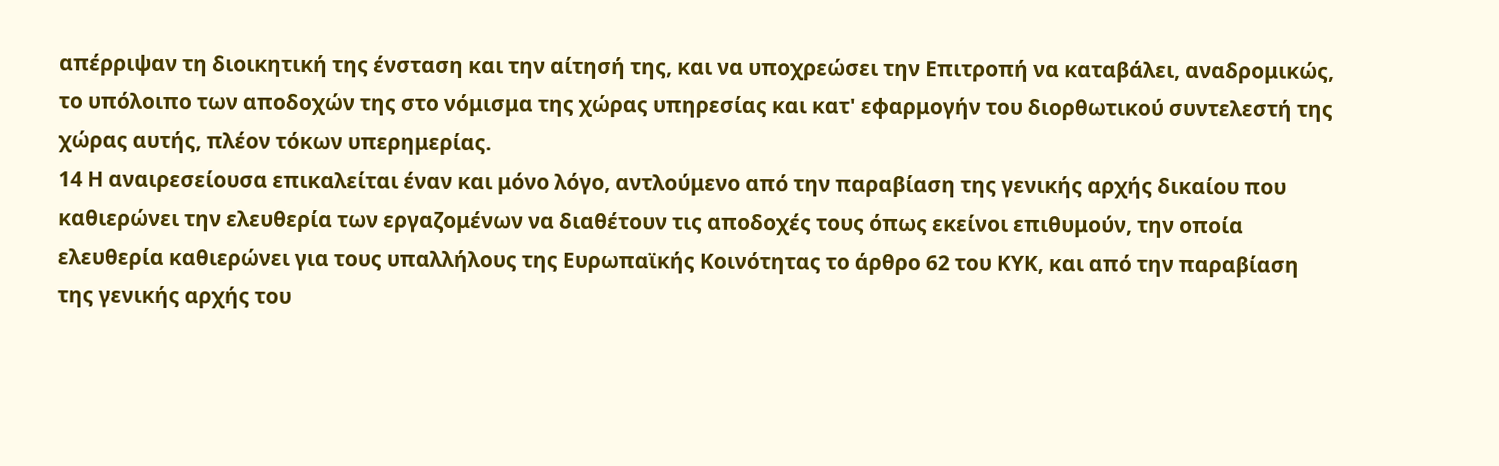απέρριψαν τη διοικητική της ένσταση και την αίτησή της, και να υποχρεώσει την Επιτροπή να καταβάλει, αναδρομικώς, το υπόλοιπο των αποδοχών της στο νόμισμα της χώρας υπηρεσίας και κατ' εφαρμογήν του διορθωτικού συντελεστή της χώρας αυτής, πλέον τόκων υπερημερίας.
14 Η αναιρεσείουσα επικαλείται έναν και μόνο λόγο, αντλούμενο από την παραβίαση της γενικής αρχής δικαίου που καθιερώνει την ελευθερία των εργαζομένων να διαθέτουν τις αποδοχές τους όπως εκείνοι επιθυμούν, την οποία ελευθερία καθιερώνει για τους υπαλλήλους της Ευρωπαϊκής Κοινότητας το άρθρο 62 του ΚΥΚ, και από την παραβίαση της γενικής αρχής του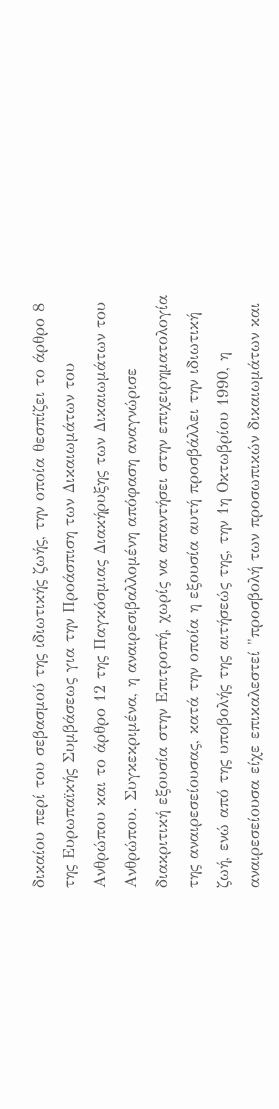δικαίου περί του σεβασμού της ιδιωτικής ζωής, την οποία θεσπίζει το άρθρο 8 της Ευρωπαϊκής Συμβάσεως για την Προάσπιση των Δικαιωμάτων του Ανθρώπου και το άρθρο 12 της Παγκόσμιας Διακήρυξης των Δικαιωμάτων του Ανθρώπου. Συγκεκριμένα, η αναιρεσιβαλλομένη απόφαση αναγνώρισε διακριτική εξουσία στην Επιτροπή, χωρίς να απαντήσει στην επιχειρηματολογία της αναιρεσείουσας, κατά την οποία η εξουσία αυτή προσβάλλει την ιδιωτική ζωή, ενώ από της υποβολής της αιτήσεώς της, την 1η Οκτωβρίου 1990, η αναιρεσείουσα είχε επικαλεστεί "προσβολή των προσωπικών δικαιωμάτων και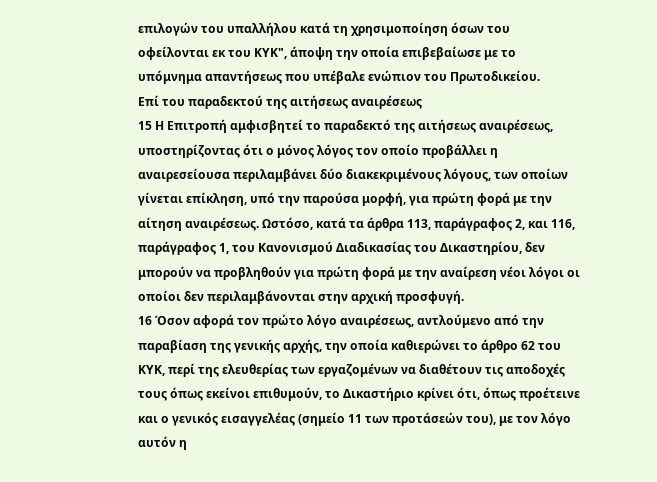επιλογών του υπαλλήλου κατά τη χρησιμοποίηση όσων του οφείλονται εκ του ΚΥΚ", άποψη την οποία επιβεβαίωσε με το υπόμνημα απαντήσεως που υπέβαλε ενώπιον του Πρωτοδικείου.
Επί του παραδεκτού της αιτήσεως αναιρέσεως
15 Η Επιτροπή αμφισβητεί το παραδεκτό της αιτήσεως αναιρέσεως, υποστηρίζοντας ότι ο μόνος λόγος τον οποίο προβάλλει η αναιρεσείουσα περιλαμβάνει δύο διακεκριμένους λόγους, των οποίων γίνεται επίκληση, υπό την παρούσα μορφή, για πρώτη φορά με την αίτηση αναιρέσεως. Ωστόσο, κατά τα άρθρα 113, παράγραφος 2, και 116, παράγραφος 1, του Κανονισμού Διαδικασίας του Δικαστηρίου, δεν μπορούν να προβληθούν για πρώτη φορά με την αναίρεση νέοι λόγοι οι οποίοι δεν περιλαμβάνονται στην αρχική προσφυγή.
16 Όσον αφορά τον πρώτο λόγο αναιρέσεως, αντλούμενο από την παραβίαση της γενικής αρχής, την οποία καθιερώνει το άρθρο 62 του ΚΥΚ, περί της ελευθερίας των εργαζομένων να διαθέτουν τις αποδοχές τους όπως εκείνοι επιθυμούν, το Δικαστήριο κρίνει ότι, όπως προέτεινε και ο γενικός εισαγγελέας (σημείο 11 των προτάσεών του), με τον λόγο αυτόν η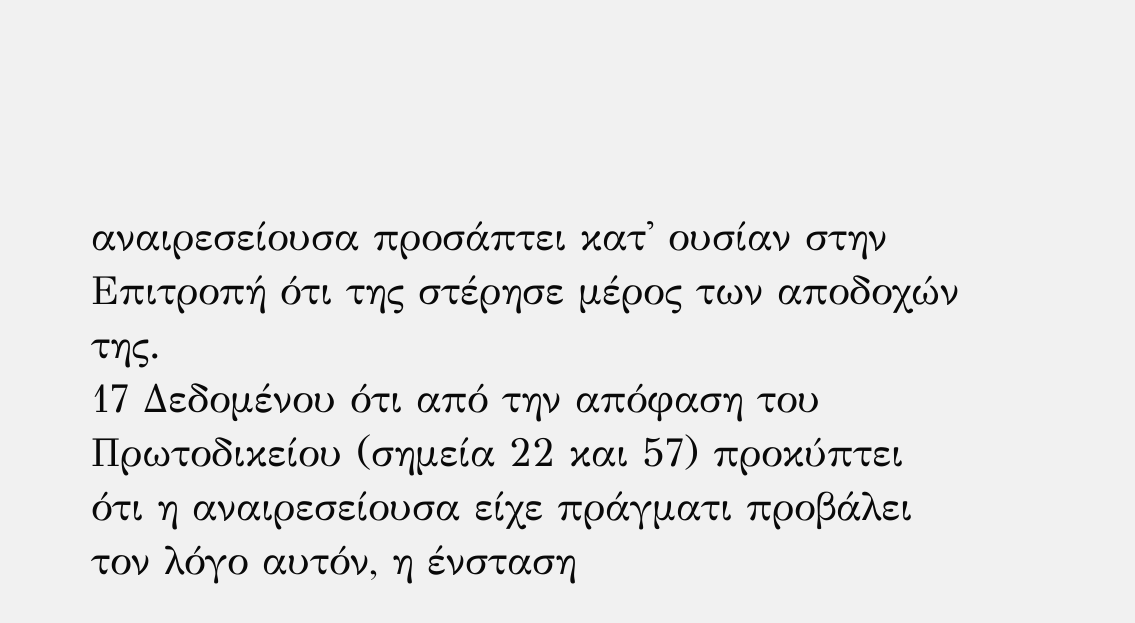αναιρεσείουσα προσάπτει κατ' ουσίαν στην Επιτροπή ότι της στέρησε μέρος των αποδοχών της.
17 Δεδομένου ότι από την απόφαση του Πρωτοδικείου (σημεία 22 και 57) προκύπτει ότι η αναιρεσείουσα είχε πράγματι προβάλει τον λόγο αυτόν, η ένσταση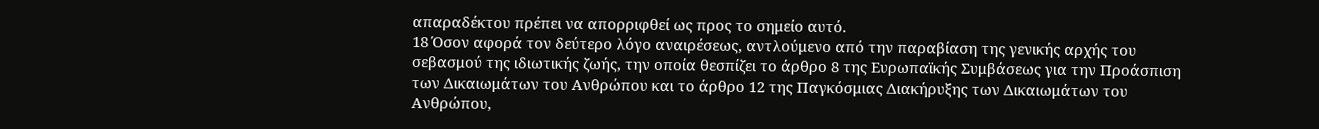απαραδέκτου πρέπει να απορριφθεί ως προς το σημείο αυτό.
18 Όσον αφορά τον δεύτερο λόγο αναιρέσεως, αντλούμενο από την παραβίαση της γενικής αρχής του σεβασμού της ιδιωτικής ζωής, την οποία θεσπίζει το άρθρο 8 της Ευρωπαϊκής Συμβάσεως για την Προάσπιση των Δικαιωμάτων του Ανθρώπου και το άρθρο 12 της Παγκόσμιας Διακήρυξης των Δικαιωμάτων του Ανθρώπου,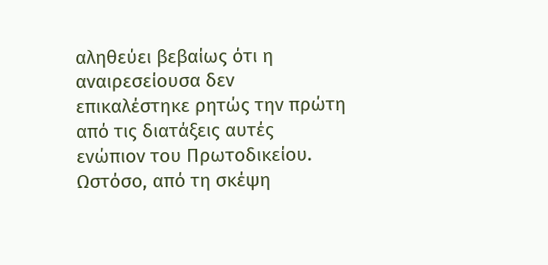αληθεύει βεβαίως ότι η αναιρεσείουσα δεν επικαλέστηκε ρητώς την πρώτη από τις διατάξεις αυτές ενώπιον του Πρωτοδικείου. Ωστόσο, από τη σκέψη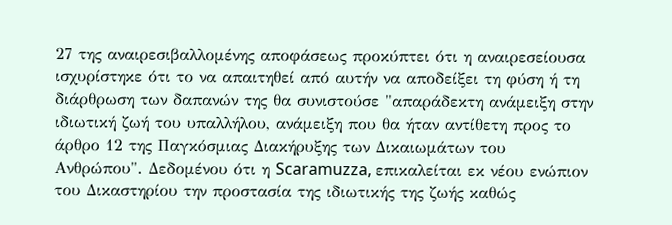27 της αναιρεσιβαλλομένης αποφάσεως προκύπτει ότι η αναιρεσείουσα ισχυρίστηκε ότι το να απαιτηθεί από αυτήν να αποδείξει τη φύση ή τη διάρθρωση των δαπανών της θα συνιστούσε "απαράδεκτη ανάμειξη στην ιδιωτική ζωή του υπαλλήλου, ανάμειξη που θα ήταν αντίθετη προς το άρθρο 12 της Παγκόσμιας Διακήρυξης των Δικαιωμάτων του Ανθρώπου". Δεδομένου ότι η Scaramuzza, επικαλείται εκ νέου ενώπιον του Δικαστηρίου την προστασία της ιδιωτικής της ζωής καθώς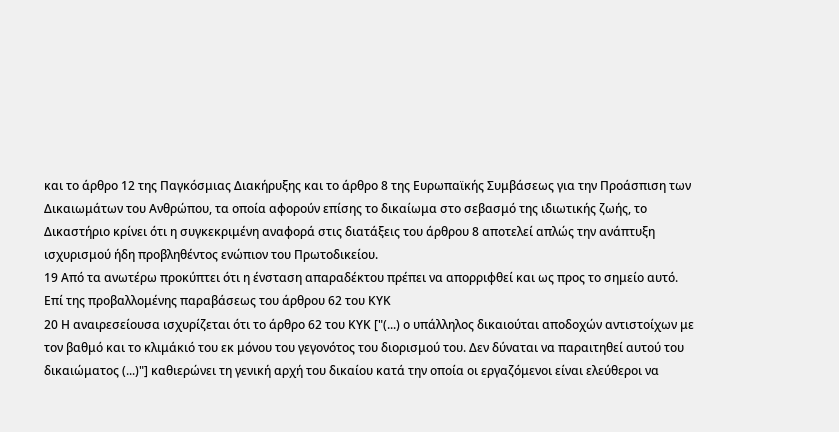και το άρθρο 12 της Παγκόσμιας Διακήρυξης και το άρθρο 8 της Ευρωπαϊκής Συμβάσεως για την Προάσπιση των Δικαιωμάτων του Ανθρώπου, τα οποία αφορούν επίσης το δικαίωμα στο σεβασμό της ιδιωτικής ζωής, το Δικαστήριο κρίνει ότι η συγκεκριμένη αναφορά στις διατάξεις του άρθρου 8 αποτελεί απλώς την ανάπτυξη ισχυρισμού ήδη προβληθέντος ενώπιον του Πρωτοδικείου.
19 Από τα ανωτέρω προκύπτει ότι η ένσταση απαραδέκτου πρέπει να απορριφθεί και ως προς το σημείο αυτό.
Επί της προβαλλομένης παραβάσεως του άρθρου 62 του ΚΥΚ
20 Η αναιρεσείουσα ισχυρίζεται ότι το άρθρο 62 του ΚΥΚ ["(...) ο υπάλληλος δικαιούται αποδοχών αντιστοίχων με τον βαθμό και το κλιμάκιό του εκ μόνου του γεγονότος του διορισμού του. Δεν δύναται να παραιτηθεί αυτού του δικαιώματος (...)"] καθιερώνει τη γενική αρχή του δικαίου κατά την οποία οι εργαζόμενοι είναι ελεύθεροι να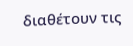διαθέτουν τις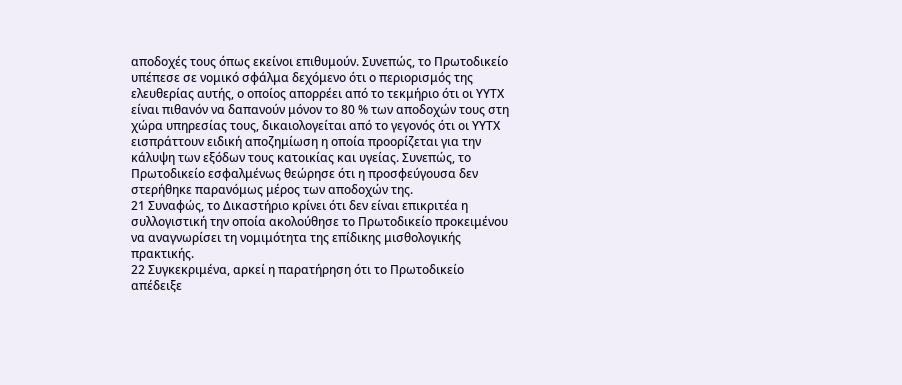αποδοχές τους όπως εκείνοι επιθυμούν. Συνεπώς, το Πρωτοδικείο υπέπεσε σε νομικό σφάλμα δεχόμενο ότι ο περιορισμός της ελευθερίας αυτής, ο οποίος απορρέει από το τεκμήριο ότι οι ΥΥΤΧ είναι πιθανόν να δαπανούν μόνον το 80 % των αποδοχών τους στη χώρα υπηρεσίας τους, δικαιολογείται από το γεγονός ότι οι ΥΥΤΧ εισπράττουν ειδική αποζημίωση η οποία προορίζεται για την κάλυψη των εξόδων τους κατοικίας και υγείας. Συνεπώς, το Πρωτοδικείο εσφαλμένως θεώρησε ότι η προσφεύγουσα δεν στερήθηκε παρανόμως μέρος των αποδοχών της.
21 Συναφώς, το Δικαστήριο κρίνει ότι δεν είναι επικριτέα η συλλογιστική την οποία ακολούθησε το Πρωτοδικείο προκειμένου να αναγνωρίσει τη νομιμότητα της επίδικης μισθολογικής πρακτικής.
22 Συγκεκριμένα, αρκεί η παρατήρηση ότι το Πρωτοδικείο απέδειξε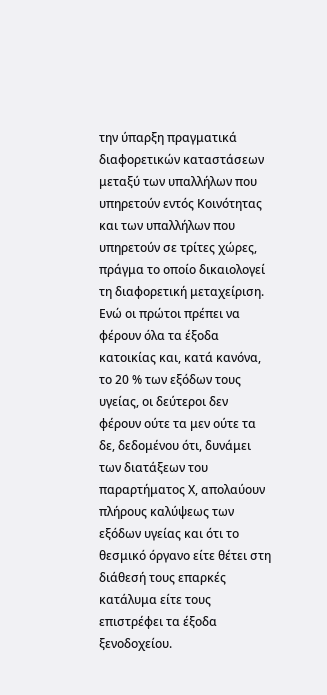την ύπαρξη πραγματικά διαφορετικών καταστάσεων μεταξύ των υπαλλήλων που υπηρετούν εντός Κοινότητας και των υπαλλήλων που υπηρετούν σε τρίτες χώρες, πράγμα το οποίο δικαιολογεί τη διαφορετική μεταχείριση. Ενώ οι πρώτοι πρέπει να φέρουν όλα τα έξοδα κατοικίας και, κατά κανόνα, το 20 % των εξόδων τους υγείας, οι δεύτεροι δεν φέρουν ούτε τα μεν ούτε τα δε, δεδομένου ότι, δυνάμει των διατάξεων του παραρτήματος Χ, απολαύουν πλήρους καλύψεως των εξόδων υγείας και ότι το θεσμικό όργανο είτε θέτει στη διάθεσή τους επαρκές κατάλυμα είτε τους επιστρέφει τα έξοδα ξενοδοχείου.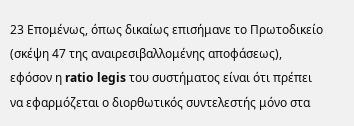23 Επομένως, όπως δικαίως επισήμανε το Πρωτοδικείο (σκέψη 47 της αναιρεσιβαλλομένης αποφάσεως), εφόσον η ratio legis του συστήματος είναι ότι πρέπει να εφαρμόζεται ο διορθωτικός συντελεστής μόνο στα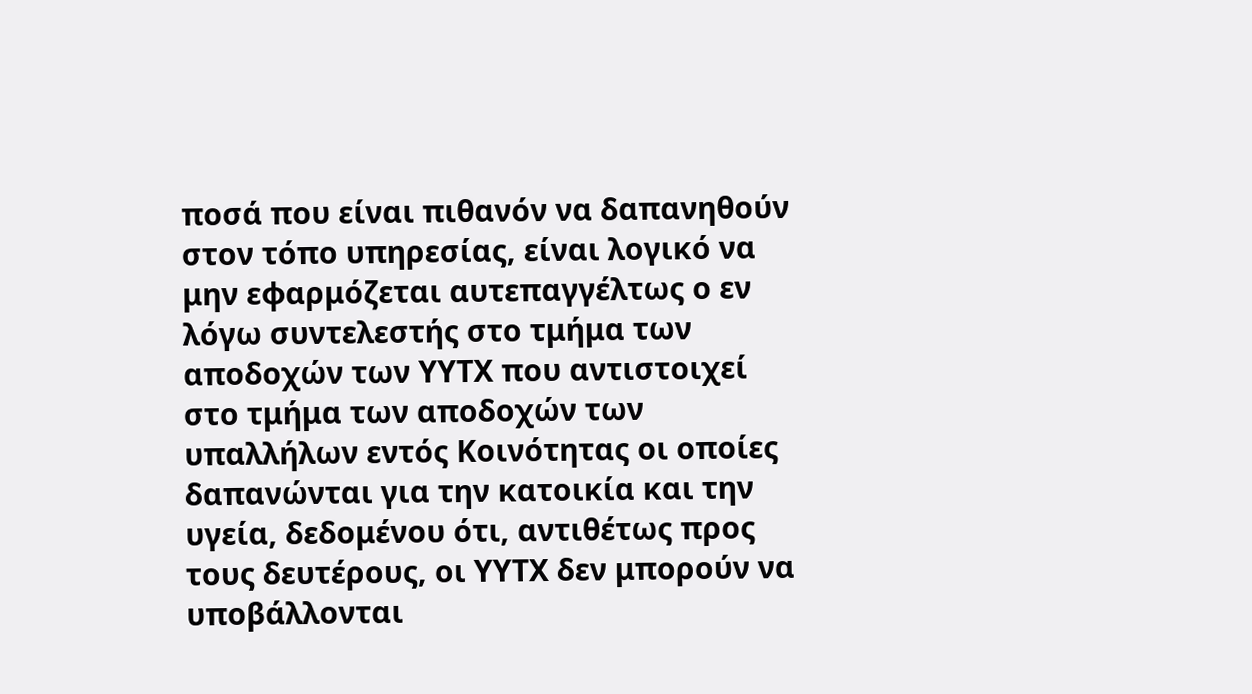ποσά που είναι πιθανόν να δαπανηθούν στον τόπο υπηρεσίας, είναι λογικό να μην εφαρμόζεται αυτεπαγγέλτως ο εν λόγω συντελεστής στο τμήμα των αποδοχών των ΥΥΤΧ που αντιστοιχεί στο τμήμα των αποδοχών των υπαλλήλων εντός Κοινότητας οι οποίες δαπανώνται για την κατοικία και την υγεία, δεδομένου ότι, αντιθέτως προς τους δευτέρους, οι ΥΥΤΧ δεν μπορούν να υποβάλλονται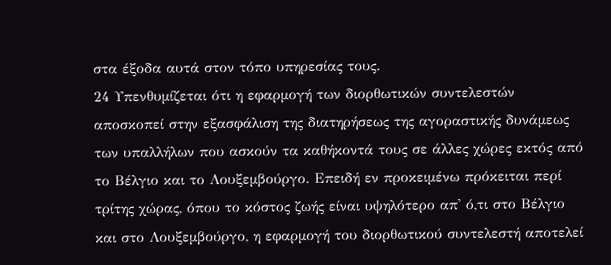στα έξοδα αυτά στον τόπο υπηρεσίας τους.
24 Υπενθυμίζεται ότι η εφαρμογή των διορθωτικών συντελεστών αποσκοπεί στην εξασφάλιση της διατηρήσεως της αγοραστικής δυνάμεως των υπαλλήλων που ασκούν τα καθήκοντά τους σε άλλες χώρες εκτός από το Βέλγιο και το Λουξεμβούργο. Επειδή εν προκειμένω πρόκειται περί τρίτης χώρας, όπου το κόστος ζωής είναι υψηλότερο απ' ό,τι στο Βέλγιο και στο Λουξεμβούργο, η εφαρμογή του διορθωτικού συντελεστή αποτελεί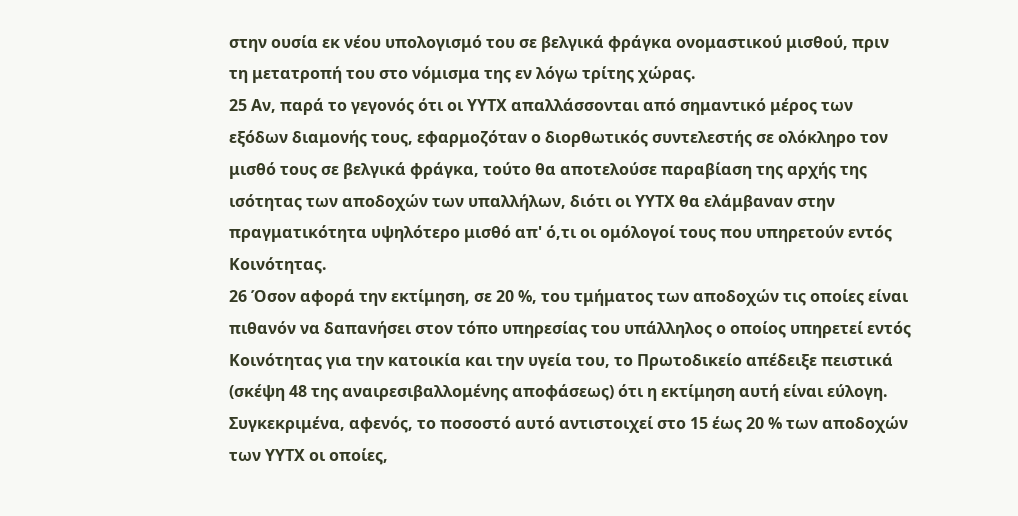στην ουσία εκ νέου υπολογισμό του σε βελγικά φράγκα ονομαστικού μισθού, πριν τη μετατροπή του στο νόμισμα της εν λόγω τρίτης χώρας.
25 Αν, παρά το γεγονός ότι οι ΥΥΤΧ απαλλάσσονται από σημαντικό μέρος των εξόδων διαμονής τους, εφαρμοζόταν ο διορθωτικός συντελεστής σε ολόκληρο τον μισθό τους σε βελγικά φράγκα, τούτο θα αποτελούσε παραβίαση της αρχής της ισότητας των αποδοχών των υπαλλήλων, διότι οι ΥΥΤΧ θα ελάμβαναν στην πραγματικότητα υψηλότερο μισθό απ' ό,τι οι ομόλογοί τους που υπηρετούν εντός Κοινότητας.
26 Όσον αφορά την εκτίμηση, σε 20 %, του τμήματος των αποδοχών τις οποίες είναι πιθανόν να δαπανήσει στον τόπο υπηρεσίας του υπάλληλος ο οποίος υπηρετεί εντός Κοινότητας για την κατοικία και την υγεία του, το Πρωτοδικείο απέδειξε πειστικά (σκέψη 48 της αναιρεσιβαλλομένης αποφάσεως) ότι η εκτίμηση αυτή είναι εύλογη. Συγκεκριμένα, αφενός, το ποσοστό αυτό αντιστοιχεί στο 15 έως 20 % των αποδοχών των ΥΥΤΧ οι οποίες,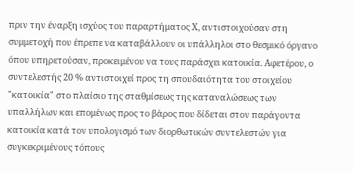πριν την έναρξη ισχύος του παραρτήματος Χ, αντιστοιχούσαν στη συμμετοχή που έπρεπε να καταβάλλουν οι υπάλληλοι στο θεσμικό όργανο όπου υπηρετούσαν, προκειμένου να τους παράσχει κατοικία. Αφετέρου, ο συντελεστής 20 % αντιστοιχεί προς τη σπουδαιότητα του στοιχείου "κατοικία" στο πλαίσιο της σταθμίσεως της καταναλώσεως των υπαλλήλων και επομένως προς το βάρος που δίδεται στον παράγοντα κατοικία κατά τον υπολογισμό των διορθωτικών συντελεστών για συγκεκριμένους τόπους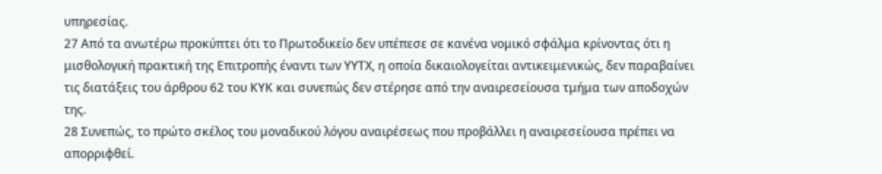υπηρεσίας.
27 Από τα ανωτέρω προκύπτει ότι το Πρωτοδικείο δεν υπέπεσε σε κανένα νομικό σφάλμα κρίνοντας ότι η μισθολογική πρακτική της Επιτροπής έναντι των ΥΥΤΧ, η οποία δικαιολογείται αντικειμενικώς, δεν παραβαίνει τις διατάξεις του άρθρου 62 του ΚΥΚ και συνεπώς δεν στέρησε από την αναιρεσείουσα τμήμα των αποδοχών της.
28 Συνεπώς, το πρώτο σκέλος του μοναδικού λόγου αναιρέσεως που προβάλλει η αναιρεσείουσα πρέπει να απορριφθεί.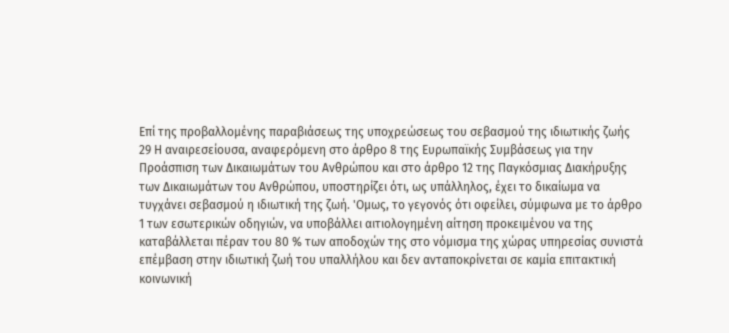Επί της προβαλλομένης παραβιάσεως της υποχρεώσεως του σεβασμού της ιδιωτικής ζωής
29 Η αναιρεσείουσα, αναφερόμενη στο άρθρο 8 της Ευρωπαϊκής Συμβάσεως για την Προάσπιση των Δικαιωμάτων του Ανθρώπου και στο άρθρο 12 της Παγκόσμιας Διακήρυξης των Δικαιωμάτων του Ανθρώπου, υποστηρίζει ότι, ως υπάλληλος, έχει το δικαίωμα να τυγχάνει σεβασμού η ιδιωτική της ζωή. 'Ομως, το γεγονός ότι οφείλει, σύμφωνα με το άρθρο 1 των εσωτερικών οδηγιών, να υποβάλλει αιτιολογημένη αίτηση προκειμένου να της καταβάλλεται πέραν του 80 % των αποδοχών της στο νόμισμα της χώρας υπηρεσίας συνιστά επέμβαση στην ιδιωτική ζωή του υπαλλήλου και δεν ανταποκρίνεται σε καμία επιτακτική κοινωνική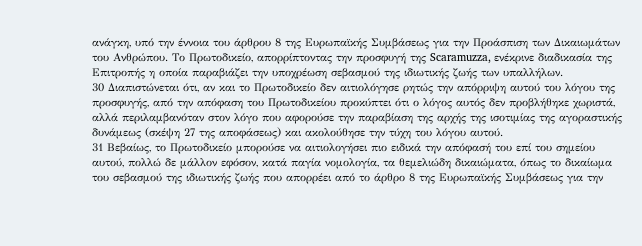ανάγκη, υπό την έννοια του άρθρου 8 της Ευρωπαϊκής Συμβάσεως για την Προάσπιση των Δικαιωμάτων του Ανθρώπου. Το Πρωτοδικείο, απορρίπτοντας την προσφυγή της Scaramuzza, ενέκρινε διαδικασία της Επιτροπής η οποία παραβιάζει την υποχρέωση σεβασμού της ιδιωτικής ζωής των υπαλλήλων.
30 Διαπιστώνεται ότι, αν και το Πρωτοδικείο δεν αιτιολόγησε ρητώς την απόρριψη αυτού του λόγου της προσφυγής, από την απόφαση του Πρωτοδικείου προκύπτει ότι ο λόγος αυτός δεν προβλήθηκε χωριστά, αλλά περιλαμβανόταν στον λόγο που αφορούσε την παραβίαση της αρχής της ισοτιμίας της αγοραστικής δυνάμεως (σκέψη 27 της αποφάσεως) και ακολούθησε την τύχη του λόγου αυτού.
31 Βεβαίως, το Πρωτοδικείο μπορούσε να αιτιολογήσει πιο ειδικά την απόφασή του επί του σημείου αυτού, πολλώ δε μάλλον εφόσον, κατά παγία νομολογία, τα θεμελιώδη δικαιώματα, όπως το δικαίωμα του σεβασμού της ιδιωτικής ζωής που απορρέει από το άρθρο 8 της Ευρωπαϊκής Συμβάσεως για την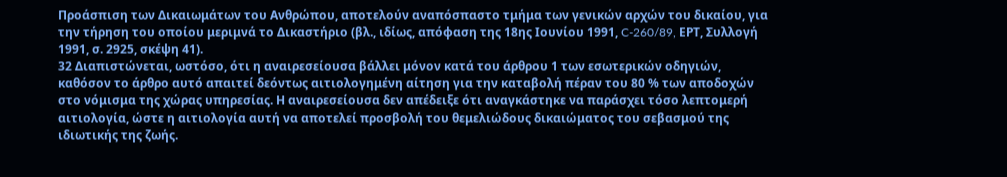Προάσπιση των Δικαιωμάτων του Ανθρώπου, αποτελούν αναπόσπαστο τμήμα των γενικών αρχών του δικαίου, για την τήρηση του οποίου μεριμνά το Δικαστήριο (βλ., ιδίως, απόφαση της 18ης Ιουνίου 1991, C-260/89, ΕΡΤ, Συλλογή 1991, σ. 2925, σκέψη 41).
32 Διαπιστώνεται, ωστόσο, ότι η αναιρεσείουσα βάλλει μόνον κατά του άρθρου 1 των εσωτερικών οδηγιών, καθόσον το άρθρο αυτό απαιτεί δεόντως αιτιολογημένη αίτηση για την καταβολή πέραν του 80 % των αποδοχών στο νόμισμα της χώρας υπηρεσίας. Η αναιρεσείουσα δεν απέδειξε ότι αναγκάστηκε να παράσχει τόσο λεπτομερή αιτιολογία, ώστε η αιτιολογία αυτή να αποτελεί προσβολή του θεμελιώδους δικαιώματος του σεβασμού της ιδιωτικής της ζωής.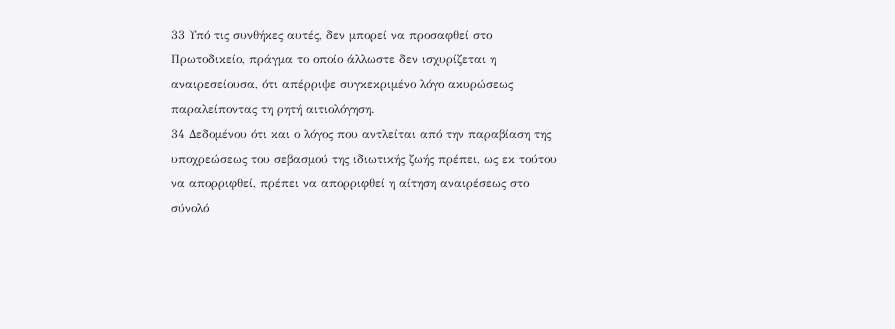33 Υπό τις συνθήκες αυτές, δεν μπορεί να προσαφθεί στο Πρωτοδικείο, πράγμα το οποίο άλλωστε δεν ισχυρίζεται η αναιρεσείουσα, ότι απέρριψε συγκεκριμένο λόγο ακυρώσεως παραλείποντας τη ρητή αιτιολόγηση.
34 Δεδομένου ότι και ο λόγος που αντλείται από την παραβίαση της υποχρεώσεως του σεβασμού της ιδιωτικής ζωής πρέπει, ως εκ τούτου να απορριφθεί, πρέπει να απορριφθεί η αίτηση αναιρέσεως στο σύνολό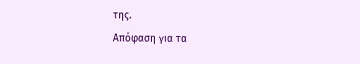της.
Απόφαση για τα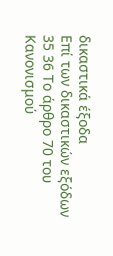δικαστικά έξοδα
Επί των δικαστικών εξόδων
35 36 Το άρθρο 70 του Κανονισμού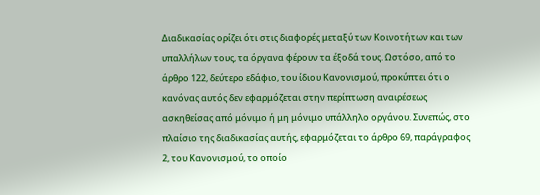Διαδικασίας ορίζει ότι στις διαφορές μεταξύ των Κοινοτήτων και των υπαλλήλων τους, τα όργανα φέρουν τα έξοδά τους. Ωστόσο, από το άρθρο 122, δεύτερο εδάφιο, του ίδιου Κανονισμού, προκύπτει ότι ο κανόνας αυτός δεν εφαρμόζεται στην περίπτωση αναιρέσεως ασκηθείσας από μόνιμο ή μη μόνιμο υπάλληλο οργάνου. Συνεπώς, στο πλαίσιο της διαδικασίας αυτής, εφαρμόζεται το άρθρο 69, παράγραφος 2, του Κανονισμού, το οποίο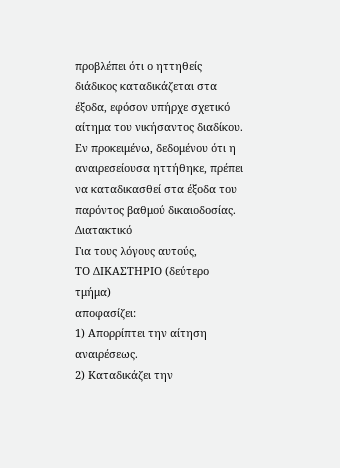προβλέπει ότι ο ηττηθείς διάδικος καταδικάζεται στα έξοδα, εφόσον υπήρχε σχετικό αίτημα του νικήσαντος διαδίκου. Εν προκειμένω, δεδομένου ότι η αναιρεσείουσα ηττήθηκε, πρέπει να καταδικασθεί στα έξοδα του παρόντος βαθμού δικαιοδοσίας.
Διατακτικό
Για τους λόγους αυτούς,
ΤΟ ΔΙΚΑΣΤΗΡΙΟ (δεύτερο τμήμα)
αποφασίζει:
1) Απορρίπτει την αίτηση αναιρέσεως.
2) Καταδικάζει την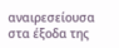αναιρεσείουσα στα έξοδα της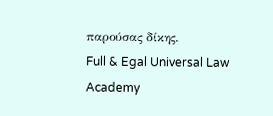παρούσας δίκης.
Full & Egal Universal Law Academy